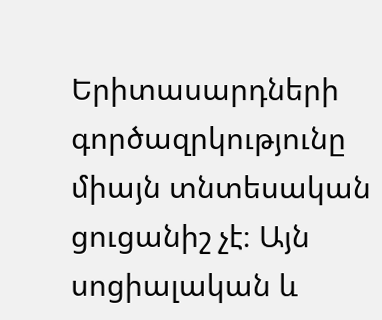Երիտասարդների գործազրկությունը միայն տնտեսական ցուցանիշ չէ։ Այն սոցիալական և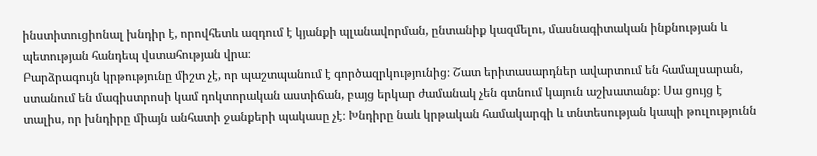ինստիտուցիոնալ խնդիր է, որովհետև ազդում է կյանքի պլանավորման, ընտանիք կազմելու, մասնագիտական ինքնության և պետության հանդեպ վստահության վրա։
Բարձրագույն կրթությունը միշտ չէ, որ պաշտպանում է գործազրկությունից։ Շատ երիտասարդներ ավարտում են համալսարան, ստանում են մագիստրոսի կամ դոկտորական աստիճան, բայց երկար ժամանակ չեն գտնում կայուն աշխատանք։ Սա ցույց է տալիս, որ խնդիրը միայն անհատի ջանքերի պակասը չէ։ Խնդիրը նաև կրթական համակարգի և տնտեսության կապի թուլությունն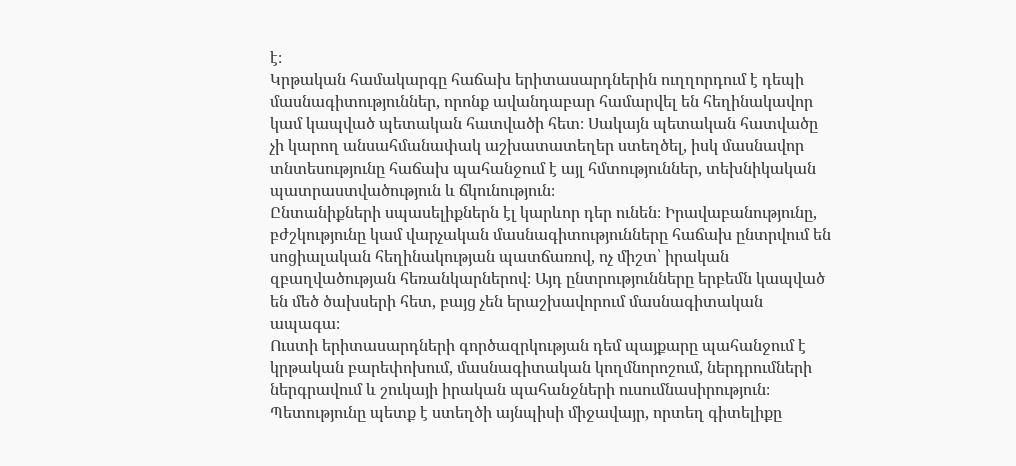է։
Կրթական համակարգը հաճախ երիտասարդներին ուղղորդում է դեպի մասնագիտություններ, որոնք ավանդաբար համարվել են հեղինակավոր կամ կապված պետական հատվածի հետ։ Սակայն պետական հատվածը չի կարող անսահմանափակ աշխատատեղեր ստեղծել, իսկ մասնավոր տնտեսությունը հաճախ պահանջում է այլ հմտություններ, տեխնիկական պատրաստվածություն և ճկունություն։
Ընտանիքների սպասելիքներն էլ կարևոր դեր ունեն։ Իրավաբանությունը, բժշկությունը կամ վարչական մասնագիտությունները հաճախ ընտրվում են սոցիալական հեղինակության պատճառով, ոչ միշտ՝ իրական զբաղվածության հեռանկարներով։ Այդ ընտրությունները երբեմն կապված են մեծ ծախսերի հետ, բայց չեն երաշխավորում մասնագիտական ապագա։
Ուստի երիտասարդների գործազրկության դեմ պայքարը պահանջում է կրթական բարեփոխում, մասնագիտական կողմնորոշում, ներդրումների ներգրավում և շուկայի իրական պահանջների ուսումնասիրություն։ Պետությունը պետք է ստեղծի այնպիսի միջավայր, որտեղ գիտելիքը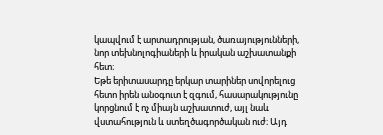կապվում է արտադրության, ծառայությունների, նոր տեխնոլոգիաների և իրական աշխատանքի հետ։
Եթե երիտասարդը երկար տարիներ սովորելուց հետո իրեն անօգուտ է զգում, հասարակությունը կորցնում է ոչ միայն աշխատուժ, այլ նաև վստահություն և ստեղծագործական ուժ։ Այդ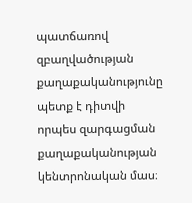պատճառով զբաղվածության քաղաքականությունը պետք է դիտվի որպես զարգացման քաղաքականության կենտրոնական մաս։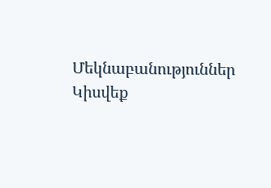Մեկնաբանություններ
Կիսվեք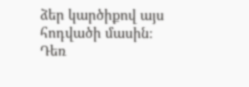ձեր կարծիքով այս հոդվածի մասին։
Դեռ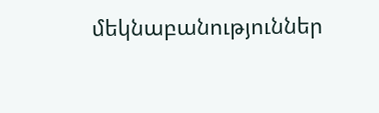մեկնաբանություններ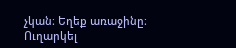չկան։ Եղեք առաջինը։
Ուղարկել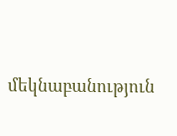մեկնաբանություն